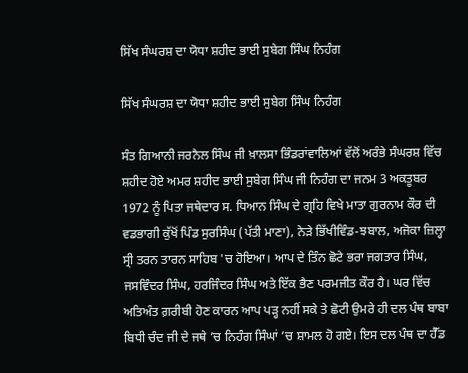ਸਿੱਖ ਸੰਘਰਸ਼ ਦਾ ਯੋਧਾ ਸ਼ਹੀਦ ਭਾਈ ਸੁਬੇਗ ਸਿੰਘ ਨਿਹੰਗ

ਸਿੱਖ ਸੰਘਰਸ਼ ਦਾ ਯੋਧਾ ਸ਼ਹੀਦ ਭਾਈ ਸੁਬੇਗ ਸਿੰਘ ਨਿਹੰਗ

ਸੰਤ ਗਿਆਨੀ ਜਰਨੈਲ ਸਿੰਘ ਜੀ ਖ਼ਾਲਸਾ ਭਿੰਡਰਾਂਵਾਲਿਆਂ ਵੱਲੋਂ ਅਰੰਭੇ ਸੰਘਰਸ਼ ਵਿੱਚ ਸ਼ਹੀਦ ਹੋਏ ਅਮਰ ਸ਼ਹੀਦ ਭਾਈ ਸੁਬੇਗ ਸਿੰਘ ਜੀ ਨਿਹੰਗ ਦਾ ਜਨਮ 3 ਅਕਤੂਬਰ 1972 ਨੂੰ ਪਿਤਾ ਜਥੇਦਾਰ ਸ. ਧਿਆਨ ਸਿੰਘ ਦੇ ਗ੍ਰਹਿ ਵਿਖੇ ਮਾਤਾ ਗੁਰਨਾਮ ਕੌਰ ਦੀ ਵਡਭਾਗੀ ਕੁੱਖੋਂ ਪਿੰਡ ਸੁਰਸਿੰਘ (ਪੱਤੀ ਮਾਣਾ), ਨੇੜੇ ਭਿੱਖੀਵਿੰਡ-ਝਬਾਲ, ਅਜੋਕਾ ਜ਼ਿਲ੍ਹਾ ਸ੍ਰੀ ਤਰਨ ਤਾਰਨ ਸਾਹਿਬ 'ਚ ਹੋਇਆ। ਆਪ ਦੇ ਤਿੰਨ ਛੋਟੇ ਭਰਾ ਜਗਤਾਰ ਸਿੰਘ, ਜਸਵਿੰਦਰ ਸਿੰਘ, ਹਰਜਿੰਦਰ ਸਿੰਘ ਅਤੇ ਇੱਕ ਭੈਣ ਪਰਮਜੀਤ ਕੌਰ ਹੈ। ਘਰ ਵਿੱਚ ਅਤਿਅੰਤ ਗ਼ਰੀਬੀ ਹੋਣ ਕਾਰਨ ਆਪ ਪੜ੍ਹ ਨਹੀਂ ਸਕੇ ਤੇ ਛੋਟੀ ਉਮਰੇ ਹੀ ਦਲ ਪੰਥ ਬਾਬਾ ਬਿਧੀ ਚੰਦ ਜੀ ਦੇ ਜਥੇ ’ਚ ਨਿਹੰਗ ਸਿੰਘਾਂ ’ਚ ਸ਼ਾਮਲ ਹੋ ਗਏ। ਇਸ ਦਲ ਪੰਥ ਦਾ ਹੈੱਡ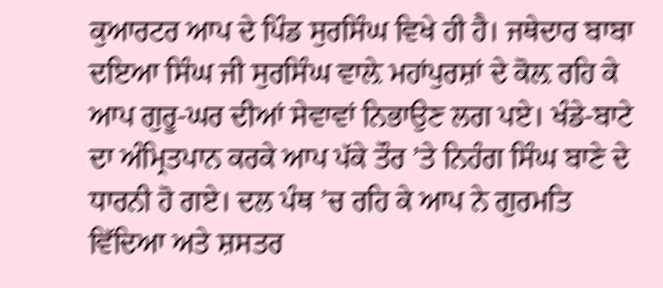ਕੁਆਰਟਰ ਆਪ ਦੇ ਪਿੰਡ ਸੁਰਸਿੰਘ ਵਿਖੇ ਹੀ ਹੈ। ਜਥੇਦਾਰ ਬਾਬਾ ਦਇਆ ਸਿੰਘ ਜੀ ਸੁਰਸਿੰਘ ਵਾਲ਼ੇ ਮਹਾਂਪੁਰਸ਼ਾਂ ਦੇ ਕੋਲ਼ ਰਹਿ ਕੇ ਆਪ ਗੁਰੂ-ਘਰ ਦੀਆਂ ਸੇਵਾਵਾਂ ਨਿਭਾਉਣ ਲਗ ਪਏ। ਖੰਡੇ-ਬਾਟੇ ਦਾ ਅੰਮ੍ਰਿਤਪਾਨ ਕਰਕੇ ਆਪ ਪੱਕੇ ਤੌਰ ’ਤੇ ਨਿਹੰਗ ਸਿੰਘ ਬਾਣੇ ਦੇ ਧਾਰਨੀ ਹੋ ਗਏ। ਦਲ ਪੰਥ ’ਚ ਰਹਿ ਕੇ ਆਪ ਨੇ ਗੁਰਮਤਿ ਵਿੱਦਿਆ ਅਤੇ ਸ਼ਸਤਰ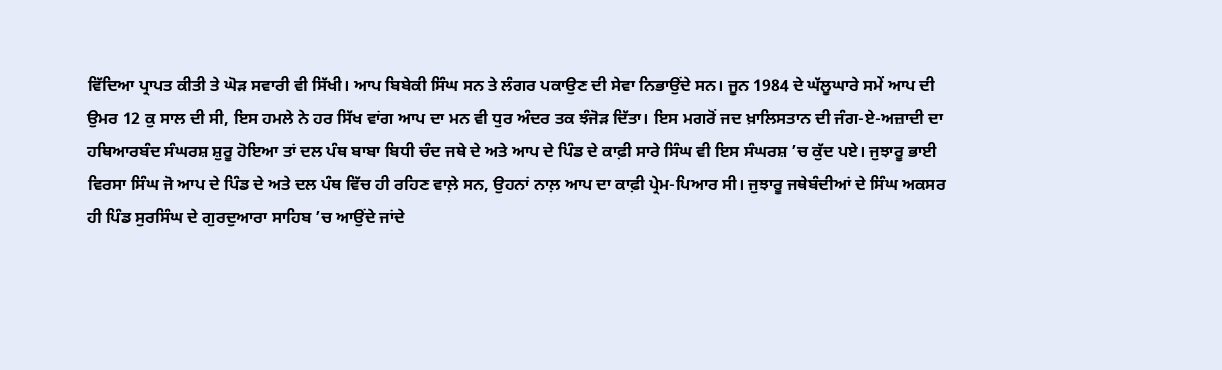ਵਿੱਦਿਆ ਪ੍ਰਾਪਤ ਕੀਤੀ ਤੇ ਘੋੜ ਸਵਾਰੀ ਵੀ ਸਿੱਖੀ। ਆਪ ਬਿਬੇਕੀ ਸਿੰਘ ਸਨ ਤੇ ਲੰਗਰ ਪਕਾਉਣ ਦੀ ਸੇਵਾ ਨਿਭਾਉਂਦੇ ਸਨ। ਜੂਨ 1984 ਦੇ ਘੱਲੂਘਾਰੇ ਸਮੇਂ ਆਪ ਦੀ ਉਮਰ 12 ਕੁ ਸਾਲ ਦੀ ਸੀ, ਇਸ ਹਮਲੇ ਨੇ ਹਰ ਸਿੱਖ ਵਾਂਗ ਆਪ ਦਾ ਮਨ ਵੀ ਧੁਰ ਅੰਦਰ ਤਕ ਝੰਜੋੜ ਦਿੱਤਾ। ਇਸ ਮਗਰੋਂ ਜਦ ਖ਼ਾਲਿਸਤਾਨ ਦੀ ਜੰਗ-ਏ-ਅਜ਼ਾਦੀ ਦਾ ਹਥਿਆਰਬੰਦ ਸੰਘਰਸ਼ ਸ਼ੁਰੂ ਹੋਇਆ ਤਾਂ ਦਲ ਪੰਥ ਬਾਬਾ ਬਿਧੀ ਚੰਦ ਜਥੇ ਦੇ ਅਤੇ ਆਪ ਦੇ ਪਿੰਡ ਦੇ ਕਾਫ਼ੀ ਸਾਰੇ ਸਿੰਘ ਵੀ ਇਸ ਸੰਘਰਸ਼ ’ਚ ਕੁੱਦ ਪਏ। ਜੁਝਾਰੂ ਭਾਈ ਵਿਰਸਾ ਸਿੰਘ ਜੋ ਆਪ ਦੇ ਪਿੰਡ ਦੇ ਅਤੇ ਦਲ ਪੰਥ ਵਿੱਚ ਹੀ ਰਹਿਣ ਵਾਲ਼ੇ ਸਨ, ਉਹਨਾਂ ਨਾਲ਼ ਆਪ ਦਾ ਕਾਫ਼ੀ ਪ੍ਰੇਮ-ਪਿਆਰ ਸੀ। ਜੁਝਾਰੂ ਜਥੇਬੰਦੀਆਂ ਦੇ ਸਿੰਘ ਅਕਸਰ ਹੀ ਪਿੰਡ ਸੁਰਸਿੰਘ ਦੇ ਗੁਰਦੁਆਰਾ ਸਾਹਿਬ ’ਚ ਆਉਂਦੇ ਜਾਂਦੇ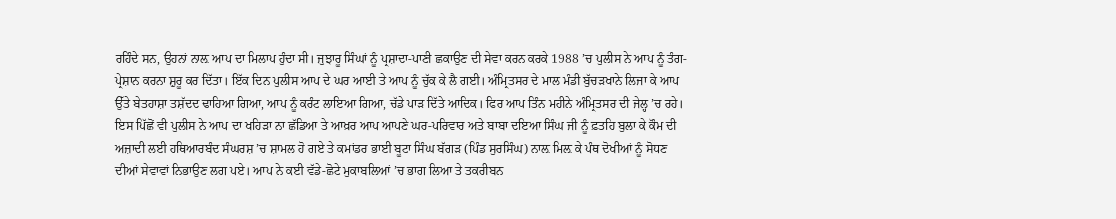ਰਹਿੰਦੇ ਸਨ, ਉਹਨਾਂ ਨਾਲ਼ ਆਪ ਦਾ ਮਿਲਾਪ ਹੁੰਦਾ ਸੀ। ਜੁਝਾਰੂ ਸਿੰਘਾਂ ਨੂੰ ਪ੍ਰਸ਼ਾਦਾ-ਪਾਣੀ ਛਕਾਉਣ ਦੀ ਸੇਵਾ ਕਰਨ ਕਰਕੇ 1988 ’ਚ ਪੁਲੀਸ ਨੇ ਆਪ ਨੂੰ ਤੰਗ-ਪ੍ਰੇਸ਼ਾਨ ਕਰਨਾ ਸ਼ੁਰੂ ਕਰ ਦਿੱਤਾ। ਇੱਕ ਦਿਨ ਪੁਲੀਸ ਆਪ ਦੇ ਘਰ ਆਈ ਤੇ ਆਪ ਨੂੰ ਚੁੱਕ ਕੇ ਲੈ ਗਈ। ਅੰਮ੍ਰਿਤਸਰ ਦੇ ਮਾਲ ਮੰਡੀ ਬੁੱਚੜਖਾਨੇ ਲਿਜਾ ਕੇ ਆਪ ਉੱਤੇ ਬੇਤਹਾਸ਼ਾ ਤਸ਼ੱਦਦ ਢਾਹਿਆ ਗਿਆ, ਆਪ ਨੂੰ ਕਰੰਟ ਲਾਇਆ ਗਿਆ, ਚੱਡੇ ਪਾੜ ਦਿੱਤੇ ਆਦਿਕ। ਫਿਰ ਆਪ ਤਿੰਨ ਮਹੀਨੇ ਅੰਮ੍ਰਿਤਸਰ ਦੀ ਜੇਲ੍ਹ ’ਚ ਰਹੇ। ਇਸ ਪਿੱਛੋਂ ਵੀ ਪੁਲੀਸ ਨੇ ਆਪ ਦਾ ਖਹਿੜਾ ਨਾ ਛੱਡਿਆ ਤੇ ਆਖ਼ਰ ਆਪ ਆਪਣੇ ਘਰ-ਪਰਿਵਾਰ ਅਤੇ ਬਾਬਾ ਦਇਆ ਸਿੰਘ ਜੀ ਨੂੰ ਫ਼ਤਹਿ ਬੁਲਾ ਕੇ ਕੌਮ ਦੀ ਅਜ਼ਾਦੀ ਲਈ ਹਥਿਆਰਬੰਦ ਸੰਘਰਸ਼ ’ਚ ਸ਼ਾਮਲ ਹੋ ਗਏ ਤੇ ਕਮਾਂਡਰ ਭਾਈ ਬੂਟਾ ਸਿੰਘ ਬੱਗੜ (ਪਿੰਡ ਸੁਰਸਿੰਘ) ਨਾਲ਼ ਮਿਲ਼ ਕੇ ਪੰਥ ਦੋਖੀਆਂ ਨੂੰ ਸੋਧਣ ਦੀਆਂ ਸੇਵਾਵਾਂ ਨਿਭਾਉਣ ਲਗ ਪਏ। ਆਪ ਨੇ ਕਈ ਵੱਡੇ-ਛੋਟੇ ਮੁਕਾਬਲਿਆਂ ’ਚ ਭਾਗ ਲਿਆ ਤੇ ਤਕਰੀਬਨ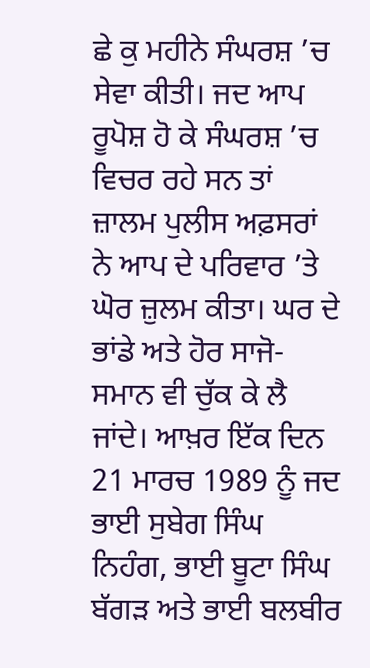ਛੇ ਕੁ ਮਹੀਨੇ ਸੰਘਰਸ਼ ’ਚ ਸੇਵਾ ਕੀਤੀ। ਜਦ ਆਪ ਰੂਪੋਸ਼ ਹੋ ਕੇ ਸੰਘਰਸ਼ ’ਚ ਵਿਚਰ ਰਹੇ ਸਨ ਤਾਂ ਜ਼ਾਲਮ ਪੁਲੀਸ ਅਫ਼ਸਰਾਂ ਨੇ ਆਪ ਦੇ ਪਰਿਵਾਰ ’ਤੇ ਘੋਰ ਜ਼ੁਲਮ ਕੀਤਾ। ਘਰ ਦੇ ਭਾਂਡੇ ਅਤੇ ਹੋਰ ਸਾਜੋ-ਸਮਾਨ ਵੀ ਚੁੱਕ ਕੇ ਲੈ ਜਾਂਦੇ। ਆਖ਼ਰ ਇੱਕ ਦਿਨ 21 ਮਾਰਚ 1989 ਨੂੰ ਜਦ ਭਾਈ ਸੁਬੇਗ ਸਿੰਘ ਨਿਹੰਗ, ਭਾਈ ਬੂਟਾ ਸਿੰਘ ਬੱਗੜ ਅਤੇ ਭਾਈ ਬਲਬੀਰ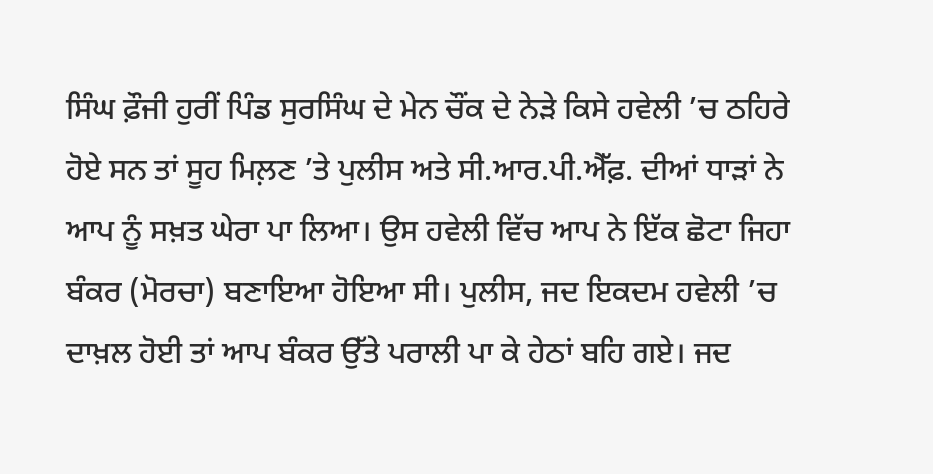ਸਿੰਘ ਫ਼ੌਜੀ ਹੁਰੀਂ ਪਿੰਡ ਸੁਰਸਿੰਘ ਦੇ ਮੇਨ ਚੌਂਕ ਦੇ ਨੇੜੇ ਕਿਸੇ ਹਵੇਲੀ ’ਚ ਠਹਿਰੇ ਹੋਏ ਸਨ ਤਾਂ ਸੂਹ ਮਿਲ਼ਣ ’ਤੇ ਪੁਲੀਸ ਅਤੇ ਸੀ.ਆਰ.ਪੀ.ਐੱਫ਼. ਦੀਆਂ ਧਾੜਾਂ ਨੇ ਆਪ ਨੂੰ ਸਖ਼ਤ ਘੇਰਾ ਪਾ ਲਿਆ। ਉਸ ਹਵੇਲੀ ਵਿੱਚ ਆਪ ਨੇ ਇੱਕ ਛੋਟਾ ਜਿਹਾ ਬੰਕਰ (ਮੋਰਚਾ) ਬਣਾਇਆ ਹੋਇਆ ਸੀ। ਪੁਲੀਸ, ਜਦ ਇਕਦਮ ਹਵੇਲੀ ’ਚ ਦਾਖ਼ਲ ਹੋਈ ਤਾਂ ਆਪ ਬੰਕਰ ਉੱਤੇ ਪਰਾਲੀ ਪਾ ਕੇ ਹੇਠਾਂ ਬਹਿ ਗਏ। ਜਦ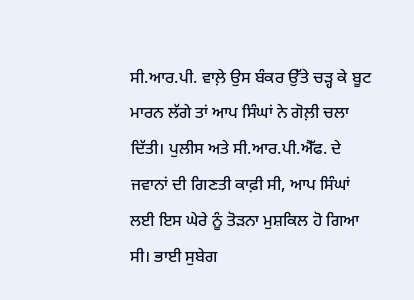ਸੀ.ਆਰ.ਪੀ. ਵਾਲ਼ੇ ਉਸ ਬੰਕਰ ਉੱਤੇ ਚੜ੍ਹ ਕੇ ਬੂਟ ਮਾਰਨ ਲੱਗੇ ਤਾਂ ਆਪ ਸਿੰਘਾਂ ਨੇ ਗੋਲ਼ੀ ਚਲਾ ਦਿੱਤੀ। ਪੁਲੀਸ ਅਤੇ ਸੀ.ਆਰ.ਪੀ.ਐੱਫ. ਦੇ ਜਵਾਨਾਂ ਦੀ ਗਿਣਤੀ ਕਾਫ਼ੀ ਸੀ, ਆਪ ਸਿੰਘਾਂ ਲਈ ਇਸ ਘੇਰੇ ਨੂੰ ਤੋੜਨਾ ਮੁਸ਼ਕਿਲ ਹੋ ਗਿਆ ਸੀ। ਭਾਈ ਸੁਬੇਗ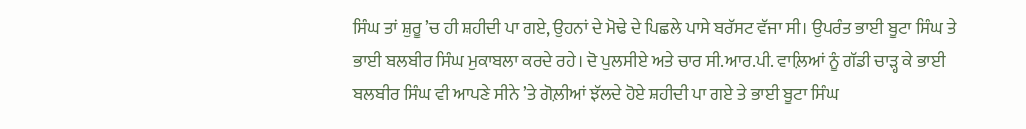ਸਿੰਘ ਤਾਂ ਸ਼ੁਰੂ ’ਚ ਹੀ ਸ਼ਹੀਦੀ ਪਾ ਗਏ, ਉਹਨਾਂ ਦੇ ਮੋਢੇ ਦੇ ਪਿਛਲੇ ਪਾਸੇ ਬਰੱਸਟ ਵੱਜਾ ਸੀ। ਉਪਰੰਤ ਭਾਈ ਬੂਟਾ ਸਿੰਘ ਤੇ ਭਾਈ ਬਲਬੀਰ ਸਿੰਘ ਮੁਕਾਬਲਾ ਕਰਦੇ ਰਹੇ। ਦੋ ਪੁਲਸੀਏ ਅਤੇ ਚਾਰ ਸੀ.ਆਰ.ਪੀ. ਵਾਲ਼ਿਆਂ ਨੂੰ ਗੱਡੀ ਚਾੜ੍ਹ ਕੇ ਭਾਈ ਬਲਬੀਰ ਸਿੰਘ ਵੀ ਆਪਣੇ ਸੀਨੇ ’ਤੇ ਗੋਲ਼ੀਆਂ ਝੱਲਦੇ ਹੋਏ ਸ਼ਹੀਦੀ ਪਾ ਗਏ ਤੇ ਭਾਈ ਬੂਟਾ ਸਿੰਘ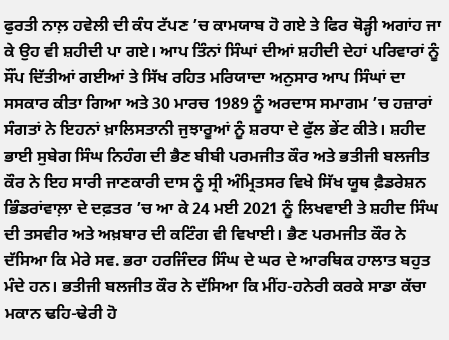ਫੁਰਤੀ ਨਾਲ਼ ਹਵੇਲੀ ਦੀ ਕੰਧ ਟੱਪਣ ’ਚ ਕਾਮਯਾਬ ਹੋ ਗਏ ਤੇ ਫਿਰ ਥੋੜ੍ਹੀ ਅਗਾਂਹ ਜਾ ਕੇ ਉਹ ਵੀ ਸ਼ਹੀਦੀ ਪਾ ਗਏ। ਆਪ ਤਿੰਨਾਂ ਸਿੰਘਾਂ ਦੀਆਂ ਸ਼ਹੀਦੀ ਦੇਹਾਂ ਪਰਿਵਾਰਾਂ ਨੂੰ ਸੌਂਪ ਦਿੱਤੀਆਂ ਗਈਆਂ ਤੇ ਸਿੱਖ ਰਹਿਤ ਮਰਿਯਾਦਾ ਅਨੁਸਾਰ ਆਪ ਸਿੰਘਾਂ ਦਾ ਸਸਕਾਰ ਕੀਤਾ ਗਿਆ ਅਤੇ 30 ਮਾਰਚ 1989 ਨੂੰ ਅਰਦਾਸ ਸਮਾਗਮ ’ਚ ਹਜ਼ਾਰਾਂ ਸੰਗਤਾਂ ਨੇ ਇਹਨਾਂ ਖ਼ਾਲਿਸਤਾਨੀ ਜੁਝਾਰੂਆਂ ਨੂੰ ਸ਼ਰਧਾ ਦੇ ਫੁੱਲ ਭੇਂਟ ਕੀਤੇ। ਸ਼ਹੀਦ ਭਾਈ ਸੁਬੇਗ ਸਿੰਘ ਨਿਹੰਗ ਦੀ ਭੈਣ ਬੀਬੀ ਪਰਮਜੀਤ ਕੌਰ ਅਤੇ ਭਤੀਜੀ ਬਲਜੀਤ ਕੌਰ ਨੇ ਇਹ ਸਾਰੀ ਜਾਣਕਾਰੀ ਦਾਸ ਨੂੰ ਸ੍ਰੀ ਅੰਮ੍ਰਿਤਸਰ ਵਿਖੇ ਸਿੱਖ ਯੂਥ ਫ਼ੈਡਰੇਸ਼ਨ ਭਿੰਡਰਾਂਵਾਲ਼ਾ ਦੇ ਦਫ਼ਤਰ ’ਚ ਆ ਕੇ 24 ਮਈ 2021 ਨੂੰ ਲਿਖਵਾਈ ਤੇ ਸ਼ਹੀਦ ਸਿੰਘ ਦੀ ਤਸਵੀਰ ਅਤੇ ਅਖ਼ਬਾਰ ਦੀ ਕਟਿੰਗ ਵੀ ਵਿਖਾਈ। ਭੈਣ ਪਰਮਜੀਤ ਕੌਰ ਨੇ ਦੱਸਿਆ ਕਿ ਮੇਰੇ ਸਵ. ਭਰਾ ਹਰਜਿੰਦਰ ਸਿੰਘ ਦੇ ਘਰ ਦੇ ਆਰਥਿਕ ਹਾਲਾਤ ਬਹੁਤ ਮੰਦੇ ਹਨ। ਭਤੀਜੀ ਬਲਜੀਤ ਕੌਰ ਨੇ ਦੱਸਿਆ ਕਿ ਮੀਂਹ-ਹਨੇਰੀ ਕਰਕੇ ਸਾਡਾ ਕੱਚਾ ਮਕਾਨ ਢਹਿ-ਢੇਰੀ ਹੋ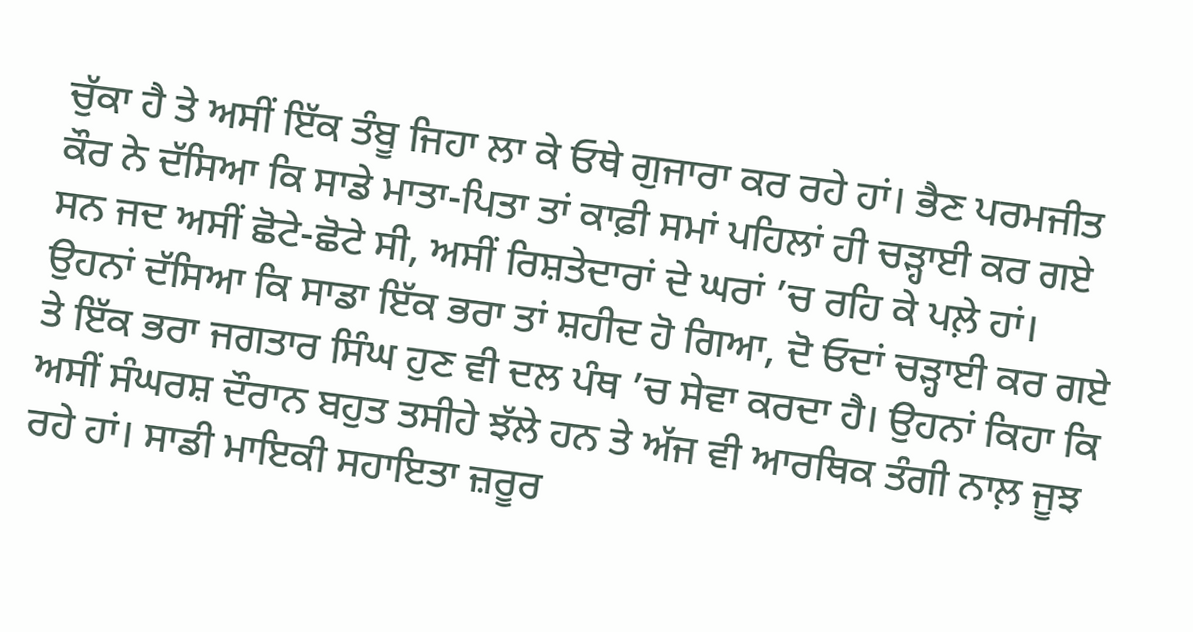ਚੁੱਕਾ ਹੈ ਤੇ ਅਸੀਂ ਇੱਕ ਤੰਬੂ ਜਿਹਾ ਲਾ ਕੇ ਓਥੇ ਗੁਜਾਰਾ ਕਰ ਰਹੇ ਹਾਂ। ਭੈਣ ਪਰਮਜੀਤ ਕੌਰ ਨੇ ਦੱਸਿਆ ਕਿ ਸਾਡੇ ਮਾਤਾ-ਪਿਤਾ ਤਾਂ ਕਾਫ਼ੀ ਸਮਾਂ ਪਹਿਲਾਂ ਹੀ ਚੜ੍ਹਾਈ ਕਰ ਗਏ ਸਨ ਜਦ ਅਸੀਂ ਛੋਟੇ-ਛੋਟੇ ਸੀ, ਅਸੀਂ ਰਿਸ਼ਤੇਦਾਰਾਂ ਦੇ ਘਰਾਂ ’ਚ ਰਹਿ ਕੇ ਪਲ਼ੇ ਹਾਂ। ਉਹਨਾਂ ਦੱਸਿਆ ਕਿ ਸਾਡਾ ਇੱਕ ਭਰਾ ਤਾਂ ਸ਼ਹੀਦ ਹੋ ਗਿਆ, ਦੋ ਓਦਾਂ ਚੜ੍ਹਾਈ ਕਰ ਗਏ ਤੇ ਇੱਕ ਭਰਾ ਜਗਤਾਰ ਸਿੰਘ ਹੁਣ ਵੀ ਦਲ ਪੰਥ ’ਚ ਸੇਵਾ ਕਰਦਾ ਹੈ। ਉਹਨਾਂ ਕਿਹਾ ਕਿ ਅਸੀਂ ਸੰਘਰਸ਼ ਦੌਰਾਨ ਬਹੁਤ ਤਸੀਹੇ ਝੱਲੇ ਹਨ ਤੇ ਅੱਜ ਵੀ ਆਰਥਿਕ ਤੰਗੀ ਨਾਲ਼ ਜੂਝ ਰਹੇ ਹਾਂ। ਸਾਡੀ ਮਾਇਕੀ ਸਹਾਇਤਾ ਜ਼ਰੂਰ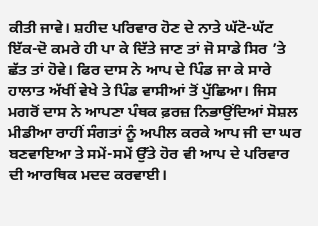ਕੀਤੀ ਜਾਵੇ। ਸ਼ਹੀਦ ਪਰਿਵਾਰ ਹੋਣ ਦੇ ਨਾਤੇ ਘੱਟੋ-ਘੱਟ ਇੱਕ-ਦੋ ਕਮਰੇ ਹੀ ਪਾ ਕੇ ਦਿੱਤੇ ਜਾਣ ਤਾਂ ਜੋ ਸਾਡੇ ਸਿਰ ’ਤੇ ਛੱਤ ਤਾਂ ਹੋਵੇ। ਫਿਰ ਦਾਸ ਨੇ ਆਪ ਦੇ ਪਿੰਡ ਜਾ ਕੇ ਸਾਰੇ ਹਾਲਾਤ ਅੱਖੀਂ ਵੇਖੇ ਤੇ ਪਿੰਡ ਵਾਸੀਆਂ ਤੋਂ ਪੁੱਛਿਆ। ਜਿਸ ਮਗਰੋਂ ਦਾਸ ਨੇ ਆਪਣਾ ਪੰਥਕ ਫ਼ਰਜ਼ ਨਿਭਾਉਂਦਿਆਂ ਸੋਸ਼ਲ ਮੀਡੀਆ ਰਾਹੀਂ ਸੰਗਤਾਂ ਨੂੰ ਅਪੀਲ ਕਰਕੇ ਆਪ ਜੀ ਦਾ ਘਰ ਬਣਵਾਇਆ ਤੇ ਸਮੇਂ-ਸਮੇਂ ਉੱਤੇ ਹੋਰ ਵੀ ਆਪ ਦੇ ਪਰਿਵਾਰ ਦੀ ਆਰਥਿਕ ਮਦਦ ਕਰਵਾਈ।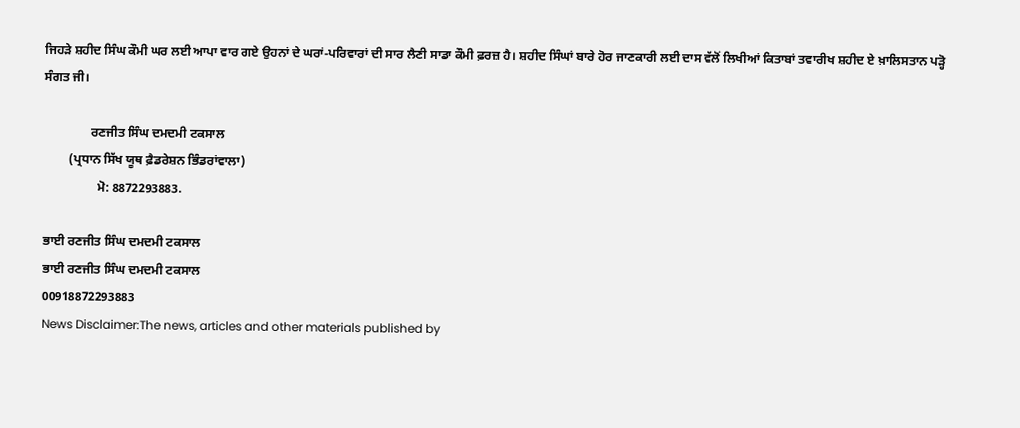ਜਿਹੜੇ ਸ਼ਹੀਦ ਸਿੰਘ ਕੌਮੀ ਘਰ ਲਈ ਆਪਾ ਵਾਰ ਗਏ ਉਹਨਾਂ ਦੇ ਘਰਾਂ-ਪਰਿਵਾਰਾਂ ਦੀ ਸਾਰ ਲੈਣੀ ਸਾਡਾ ਕੌਮੀ ਫ਼ਰਜ਼ ਹੈ। ਸ਼ਹੀਦ ਸਿੰਘਾਂ ਬਾਰੇ ਹੋਰ ਜਾਣਕਾਰੀ ਲਈ ਦਾਸ ਵੱਲੋਂ ਲਿਖੀਆਂ ਕਿਤਾਬਾਂ ਤਵਾਰੀਖ ਸ਼ਹੀਦ ਏ ਖ਼ਾਲਿਸਤਾਨ ਪੜ੍ਹੋ ਸੰਗਤ ਜੀ।

               ਰਣਜੀਤ ਸਿੰਘ ਦਮਦਮੀ ਟਕਸਾਲ
        (ਪ੍ਰਧਾਨ ਸਿੱਖ ਯੂਥ ਫ਼ੈਡਰੇਸ਼ਨ ਭਿੰਡਰਾਂਵਾਲਾ)
                 ਮੋ: 8872293883.

ਭਾਈ ਰਣਜੀਤ ਸਿੰਘ ਦਮਦਮੀ ਟਕਸਾਲ
ਭਾਈ ਰਣਜੀਤ ਸਿੰਘ ਦਮਦਮੀ ਟਕਸਾਲ
00918872293883
News Disclaimer:The news, articles and other materials published by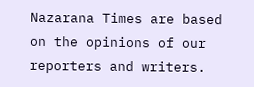Nazarana Times are based on the opinions of our reporters and writers.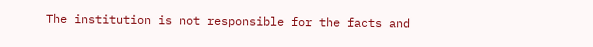The institution is not responsible for the facts and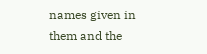names given in them and the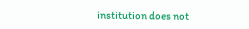institution does not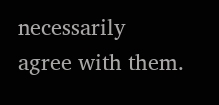necessarily agree with them.